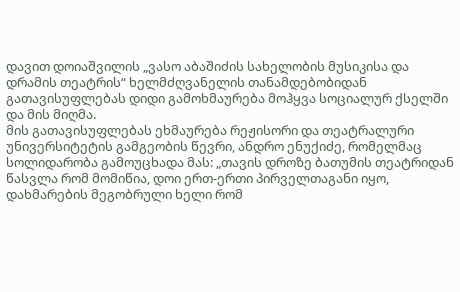დავით დოიაშვილის „ვასო აბაშიძის სახელობის მუსიკისა და დრამის თეატრის“ ხელმძღვანელის თანამდებობიდან გათავისუფლებას დიდი გამოხმაურება მოჰყვა სოციალურ ქსელში და მის მიღმა.
მის გათავისუფლებას ეხმაურება რეჟისორი და თეატრალური უნივერსიტეტის გამგეობის წევრი, ანდრო ენუქიძე, რომელმაც სოლიდარობა გამოუცხადა მას: „თავის დროზე ბათუმის თეატრიდან წასვლა რომ მომიწია, დოი ერთ-ერთი პირველთაგანი იყო, დახმარების მეგობრული ხელი რომ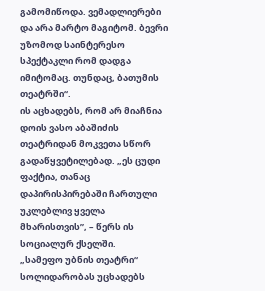გამომიწოდა. ვემადლიერები და არა მარტო მაგიტომ. ბევრი უზომოდ საინტერესო სპექტაკლი რომ დადგა იმიტომაც. თუნდაც, ბათუმის თეატრში“.
ის აცხადებს, რომ არ მიაჩნია დოის ვასო აბაშიძის თეატრიდან მოკვეთა სწორ გადაწყვეტილებად. „ეს ცუდი ფაქტია, თანაც დაპირისპირებაში ჩართული უკლებლივ ყველა მხარისთვის”, – წერს ის სოციალურ ქსელში.
„სამეფო უბნის თეატრი“ სოლიდარობას უცხადებს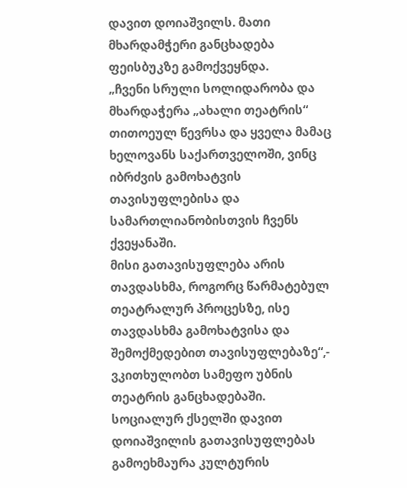დავით დოიაშვილს. მათი მხარდამჭერი განცხადება ფეისბუკზე გამოქვეყნდა.
„ჩვენი სრული სოლიდარობა და მხარდაჭერა „ახალი თეატრის“ თითოეულ წევრსა და ყველა მამაც ხელოვანს საქართველოში, ვინც იბრძვის გამოხატვის თავისუფლებისა და სამართლიანობისთვის ჩვენს ქვეყანაში.
მისი გათავისუფლება არის თავდასხმა, როგორც წარმატებულ თეატრალურ პროცესზე, ისე თავდასხმა გამოხატვისა და შემოქმედებით თავისუფლებაზე“,- ვკითხულობთ სამეფო უბნის თეატრის განცხადებაში.
სოციალურ ქსელში დავით დოიაშვილის გათავისუფლებას გამოეხმაურა კულტურის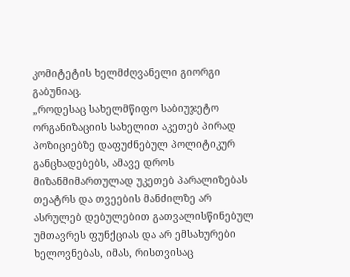კომიტეტის ხელმძღვანელი გიორგი გაბუნიაც.
„როდესაც სახელმწიფო საბიუჯეტო ორგანიზაციის სახელით აკეთებ პირად პოზიციებზე დაფუძნებულ პოლიტიკურ განცხადებებს, ამავე დროს მიზანმიმართულად უკეთებ პარალიზებას თეატრს და თვეების მანძილზე არ ასრულებ დებულებით გათვალისწინებულ უმთავრეს ფუნქციას და არ ემსახურები ხელოვნებას, იმას, რისთვისაც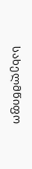სახელმწიფო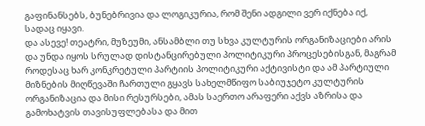გაფინანსებს, ბუნებრივია და ლოგიკურია, რომ შენი ადგილი ვერ იქნება იქ, სადაც იყავი.
და ასევე! თეატრი, მუზეუმი, ანსამბლი თუ სხვა კულტურის ორგანიზაციები არის და უნდა იყოს სრულად დისტანცირებული პოლიტიკური პროცესებისგან, მაგრამ როდესაც ხარ კონკრეტული პარტიის პოლიტიკური აქტივისტი და ამ პარტიული მიზნების მიღწევაში ჩართული გყავს სახელმწიფო საბიუჯეტო კულტურის ორგანიზაცია და მისი რესურსები, ამას საერთო არაფერი აქვს აზრისა და გამოხატვის თავისუფლებასა და მით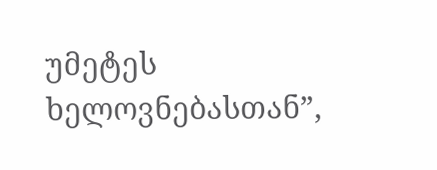უმეტეს ხელოვნებასთან”,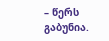– წერს გაბუნია.